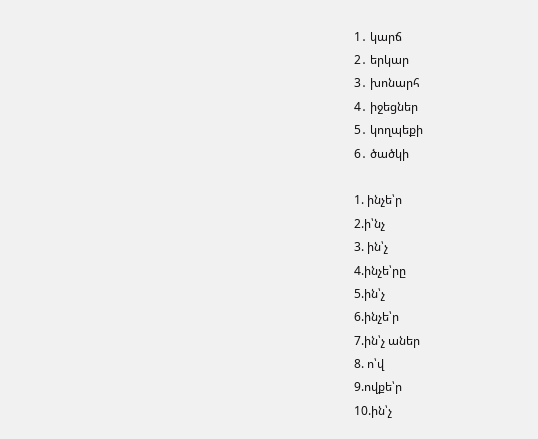1․ կարճ
2․ երկար
3․ խոնարհ
4․ իջեցներ
5․ կողպեքի
6․ ծածկի

1. ինչե՝ր
2.ի՝նչ
3. ին՝չ
4.ինչե՝րը
5.ին՝չ
6.ինչե՝ր
7.ին՝չ աներ
8. ո՝վ
9.ովքե՝ր
10.ին՝չ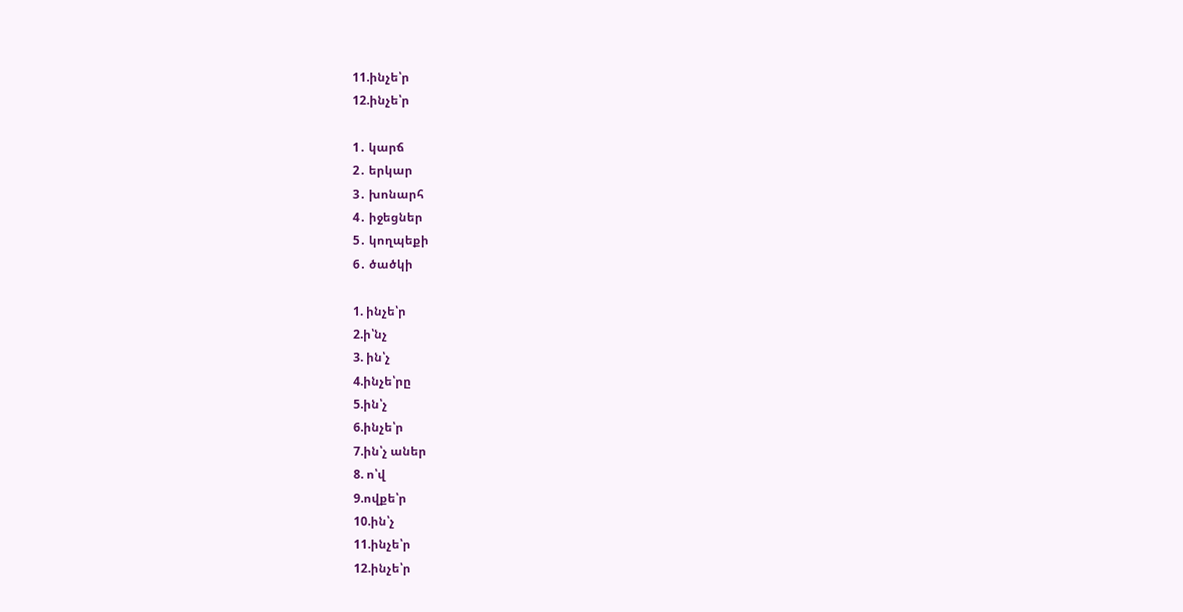11.ինչե՝ր
12.ինչե՝ր

1․ կարճ
2․ երկար
3․ խոնարհ
4․ իջեցներ
5․ կողպեքի
6․ ծածկի

1. ինչե՝ր
2.ի՝նչ
3. ին՝չ
4.ինչե՝րը
5.ին՝չ
6.ինչե՝ր
7.ին՝չ աներ
8. ո՝վ
9.ովքե՝ր
10.ին՝չ
11.ինչե՝ր
12.ինչե՝ր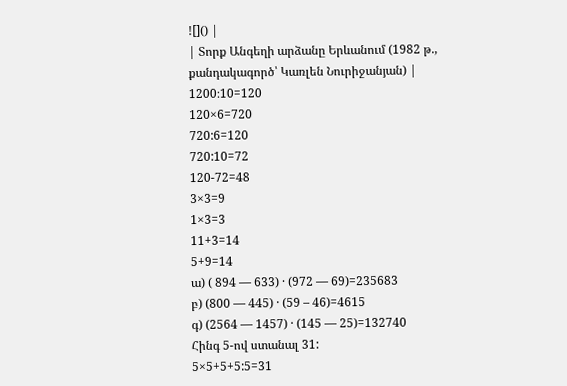![]() |
| Տորք Անգեղի արձանը Երևանում (1982 թ., քանդակագործ՝ Կառլեն Նուրիջանյան) |
1200։10=120
120×6=720
720:6=120
720:10=72
120-72=48
3×3=9
1×3=3
11+3=14
5+9=14
ա) ( 894 — 633) · (972 — 69)=235683
բ) (800 — 445) · (59 – 46)=4615
գ) (2564 — 1457) · (145 — 25)=132740
Հինգ 5-ով ստանալ 31:
5×5+5+5:5=31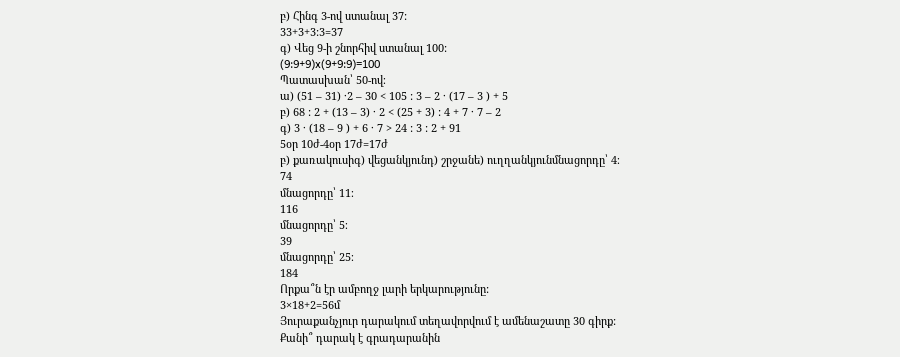բ) Հինգ 3-ով ստանալ 37:
33+3+3:3=37
գ) Վեց 9-ի շնորհիվ ստանալ 100:
(9:9+9)x(9+9:9)=100
Պատասխան՝ 50-ով։
ա) (51 – 31) ·2 – 30 < 105 : 3 – 2 · (17 – 3 ) + 5
բ) 68 : 2 + (13 – 3) · 2 < (25 + 3) : 4 + 7 · 7 – 2
գ) 3 · (18 – 9 ) + 6 · 7 > 24 : 3 : 2 + 91
5օր 10ժ-4օր 17ժ=17ժ
բ) քառակուսիգ) վեցանկյունդ) շրջանե) ուղղանկյունմնացորդը՝ 4։
74
մնացորդը՝ 11։
116
մնացորդը՝ 5։
39
մնացորդը՝ 25։
184
Որքա՞ն էր ամբողջ լարի երկարությունը:
3×18+2=56մ
Յուրաքանչյուր դարակում տեղավորվում է ամենաշատը 30 գիրք:
Քանի՞ դարակ է գրադարանին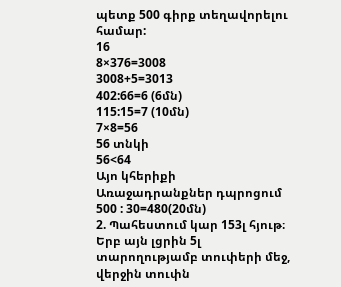պետք 500 գիրք տեղավորելու համար:
16
8×376=3008
3008+5=3013
402:66=6 (6մն)
115:15=7 (10մն)
7×8=56
56 տնկի
56<64
Այո կհերիքի
Առաջադրանքներ դպրոցում
500 : 30=480(20մն)
2. Պահեստում կար 153լ հյութ։ Երբ այն լցրին 5լ տարողությամբ տուփերի մեջ, վերջին տուփն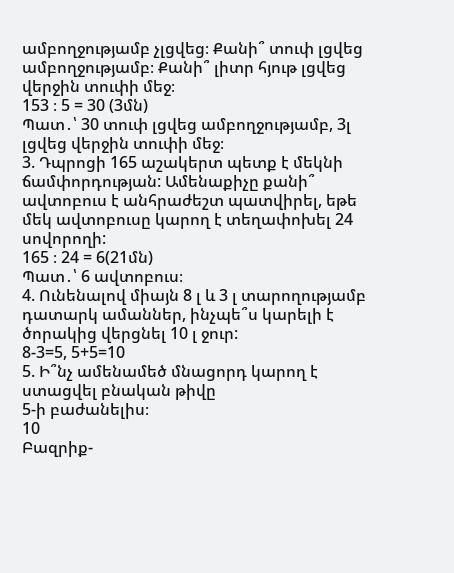ամբողջությամբ չլցվեց։ Քանի՞ տուփ լցվեց ամբողջությամբ։ Քանի՞ լիտր հյութ լցվեց վերջին տուփի մեջ։
153 ։ 5 = 30 (3մն)
Պատ․՝ 30 տուփ լցվեց ամբողջությամբ, 3լ լցվեց վերջին տուփի մեջ։
3. Դպրոցի 165 աշակերտ պետք է մեկնի ճամփորդության: Ամենաքիչը քանի՞ ավտոբուս է անհրաժեշտ պատվիրել, եթե մեկ ավտոբուսը կարող է տեղափոխել 24 սովորողի:
165 ։ 24 = 6(21մն)
Պատ․՝ 6 ավտոբուս։
4. Ունենալով միայն 8 լ և 3 լ տարողությամբ դատարկ ամաններ, ինչպե՞ս կարելի է ծորակից վերցնել 10 լ ջուր:
8-3=5, 5+5=10
5. Ի՞նչ ամենամեծ մնացորդ կարող է ստացվել բնական թիվը
5-ի բաժանելիս։
10
Բազրիք-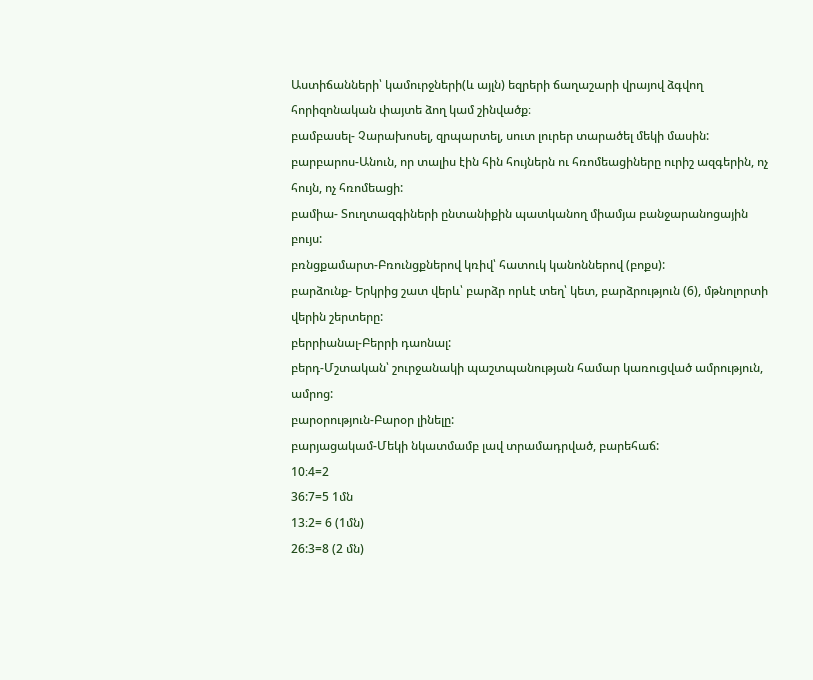Աստիճանների՝ կամուրջների(և այլն) եզրերի ճաղաշարի վրայով ձգվող հորիզոնական փայտե ձող կամ շինվածք։
բամբասել- Չարախոսել, զրպարտել, սուտ լուրեր տարածել մեկի մասին:
բարբարոս-Անուն, որ տալիս էին հին հույներն ու հռոմեացիները ուրիշ ազգերին, ոչ հույն, ոչ հռոմեացի:
բամիա- Տուղտազգիների ընտանիքին պատկանող միամյա բանջարանոցային բույս:
բռնցքամարտ-Բռունցքներով կռիվ՝ հատուկ կանոններով (բոքս):
բարձունք- Երկրից շատ վերև՝ բարձր որևէ տեղ՝ կետ, բարձրություն (6), մթնոլորտի վերին շերտերը:
բերրիանալ-Բերրի դաոնալ:
բերդ-Մշտական՝ շուրջանակի պաշտպանության համար կառուցված ամրություն, ամրոց:
բարօրություն-Բարօր լինելը:
բարյացակամ-Մեկի նկատմամբ լավ տրամադրված, բարեհաճ:
10։4=2
36:7=5 1մն
13։2= 6 (1մն)
26:3=8 (2 մն)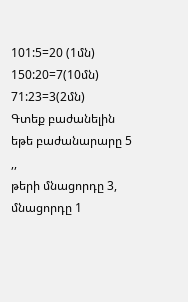101:5=20 (1մն)
150:20=7(10մն)
71:23=3(2մն)
Գտեք բաժանելին եթե բաժանարարը 5 ,,
թերի մնացորդը 3, մնացորդը 1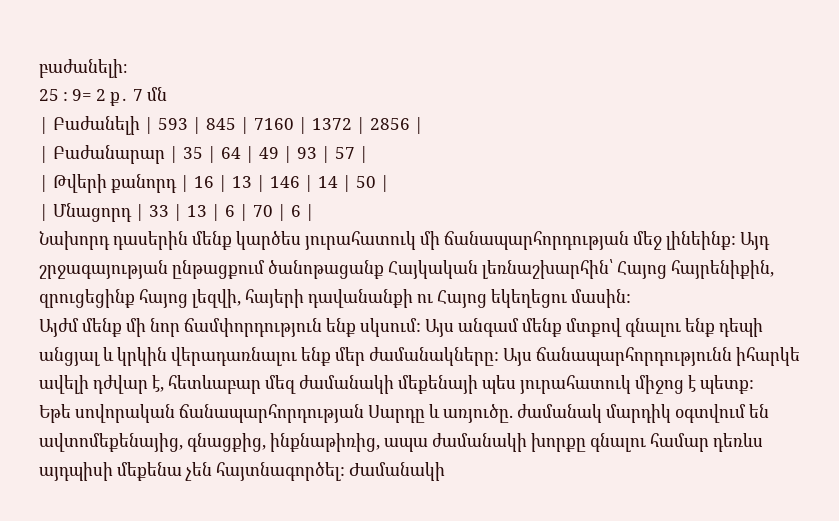բաժանելի։
25 : 9= 2 ք․ 7 մն
| Բաժանելի | 593 | 845 | 7160 | 1372 | 2856 |
| Բաժանարար | 35 | 64 | 49 | 93 | 57 |
| Թվերի քանորդ | 16 | 13 | 146 | 14 | 50 |
| Մնացորդ | 33 | 13 | 6 | 70 | 6 |
Նախորդ դասերին մենք կարծես յուրահատուկ մի ճանապարհորդության մեջ լինեինք: Այդ շրջագայության ընթացքում ծանոթացանք Հայկական լեռնաշխարհին՝ Հայոց հայրենիքին, զրուցեցինք հայոց լեզվի, հայերի դավանանքի ու Հայոց եկեղեցու մասին:
Այժմ մենք մի նոր ճամփորդություն ենք սկսում: Այս անգամ մենք մտքով գնալու ենք դեպի անցյալ և կրկին վերադառնալու ենք մեր ժամանակները: Այս ճանապարհորդությունն իհարկե ավելի դժվար է, հետևաբար մեզ ժամանակի մեքենայի պես յուրահատուկ միջոց է պետք:
Եթե սովորական ճանապարհորդության Սարդը և առյուծը. ժամանակ մարդիկ օգտվում են ավտոմեքենայից, գնացքից, ինքնաթիռից, ապա ժամանակի խորքը գնալու համար դեռևս այդպիսի մեքենա չեն հայտնագործել: Ժամանակի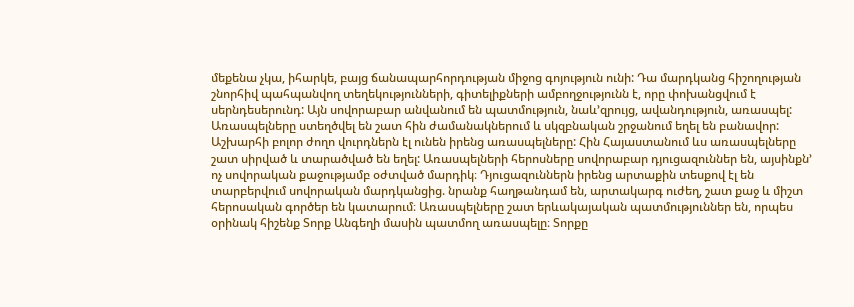մեքենա չկա, իհարկե, բայց ճանապարհորդության միջոց գոյություն ունի: Դա մարդկանց հիշողության շնորհիվ պահպանվող տեղեկությունների, գիտելիքների ամբողջությունն է, որը փոխանցվում է սերնդեսերունդ: Այն սովորաբար անվանում են պատմություն, նաև’զրույց, ավանդություն, առասպել:
Առասպելները ստեղծվել են շատ հին ժամանակներում և սկզբնական շրջանում եղել են բանավոր: Աշխարհի բոլոր ժողո վուրդներն էլ ունեն իրենց առասպելները: Հին Հայաստանում ևս առասպելները շատ սիրված և տարածված են եղել: Առասպելների հերոսները սովորաբար դյուցազուններ են, այսինքն’ ոչ սովորական քաջությամբ օժտված մարդիկ։ Դյուցազուններն իրենց արտաքին տեսքով էլ են տարբերվում սովորական մարդկանցից. նրանք հաղթանդամ են, արտակարգ ուժեղ, շատ քաջ և միշտ հերոսական գործեր են կատարում։ Առասպելները շատ երևակայական պատմություններ են, որպես օրինակ հիշենք Տորք Անգեղի մասին պատմող առասպելը։ Տորքը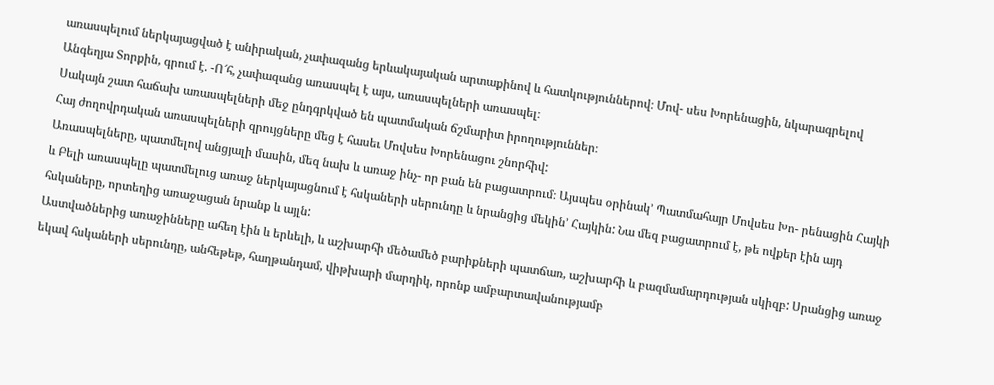առասպելում ներկայացված է անիրական, չափազանց երևակայական արտաքինով և հատկություններով։ Մով- սես Խորենացին, նկարագրելով Անգեղյա Տորքին, գրում է. -Ո՜հ, չափազանց առասպել է այս, առասպելների առասպել։
Սակայն շատ հաճախ առասպելների մեջ ընդգրկված են պատմական ճշմարիտ իրողություններ։
Հայ ժողովրդական առասպելների զրույցները մեց է հասեւ Մովսես Խորենացու շնորհիվ:
Առասպելները, պատմելով անցյալի մասին, մեզ նախ և առաջ ինչ- որ բան են բացատրում։ Այսպես օրինակ’ Պատմահայր Մովսես Խո- րենացին Հայկի և Բելի առասպելը պատմելուց առաջ ներկայացնում է հսկաների սերունդը և նրանցից մեկին’ Հայկին: Նա մեզ բացատրում է, թե ովքեր էին այդ հսկաները, որտեղից առաջացան նրանք և այլն:
Աստվածներից առաջինները ահեղ էին և երևելի, և աշխարհի մեծամեծ բարիքների պատճառ, աշխարհի և բազմամարդության սկիզբ: Սրանցից առաջ եկավ հսկաների սերունդը, անհեթեթ, հաղթանդամ, վիթխարի մարդիկ, որոնք ամբարտավանությամբ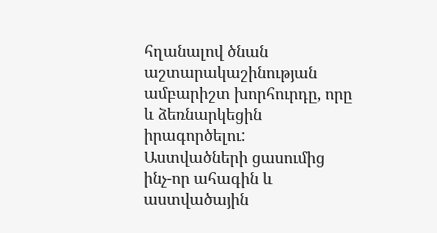հղանալով ծնան աշտարակաշինության ամբարիշտ խորհուրդը, որը և ձեռնարկեցին իրագործելու: Աստվածների ցասումից ինչ-որ ահագին և աստվածային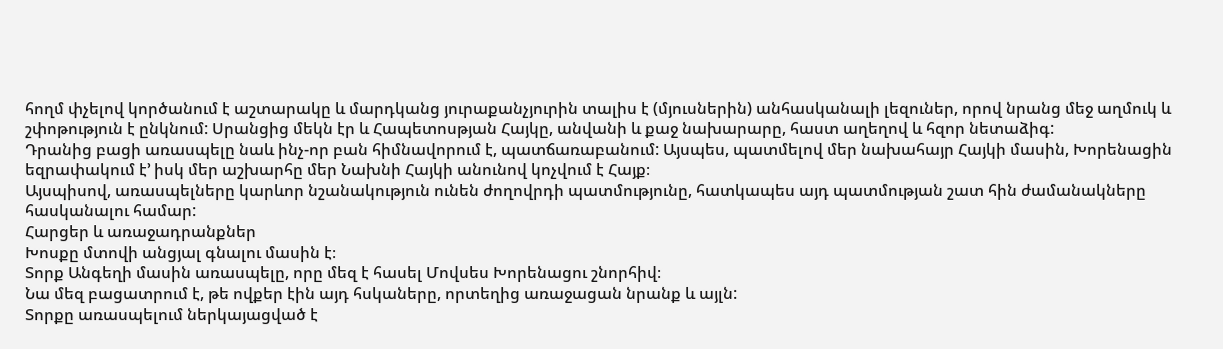հողմ փչելով կործանում է աշտարակը և մարդկանց յուրաքանչյուրին տալիս է (մյուսներին) անհասկանալի լեզուներ, որով նրանց մեջ աղմուկ և շփոթություն է ընկնում: Սրանցից մեկն էր և Հապետոսթյան Հայկը, անվանի և քաջ նախարարը, հաստ աղեղով և հզոր նետաձիգ:
Դրանից բացի առասպելը նաև ինչ-որ բան հիմնավորում է, պատճառաբանում: Այսպես, պատմելով մեր նախահայր Հայկի մասին, Խորենացին եզրափակում է’ իսկ մեր աշխարհը մեր Նախնի Հայկի անունով կոչվում է Հայք։
Այսպիսով, առասպելները կարևոր նշանակություն ունեն ժողովրդի պատմությունը, հատկապես այդ պատմության շատ հին ժամանակները հասկանալու համար:
Հարցեր և առաջադրանքներ
Խոսքը մտովի անցյալ գնալու մասին է։
Տորք Անգեղի մասին առասպելը, որը մեզ է հասել Մովսես Խորենացու շնորհիվ։
Նա մեզ բացատրում է, թե ովքեր էին այդ հսկաները, որտեղից առաջացան նրանք և այլն:
Տորքը առասպելում ներկայացված է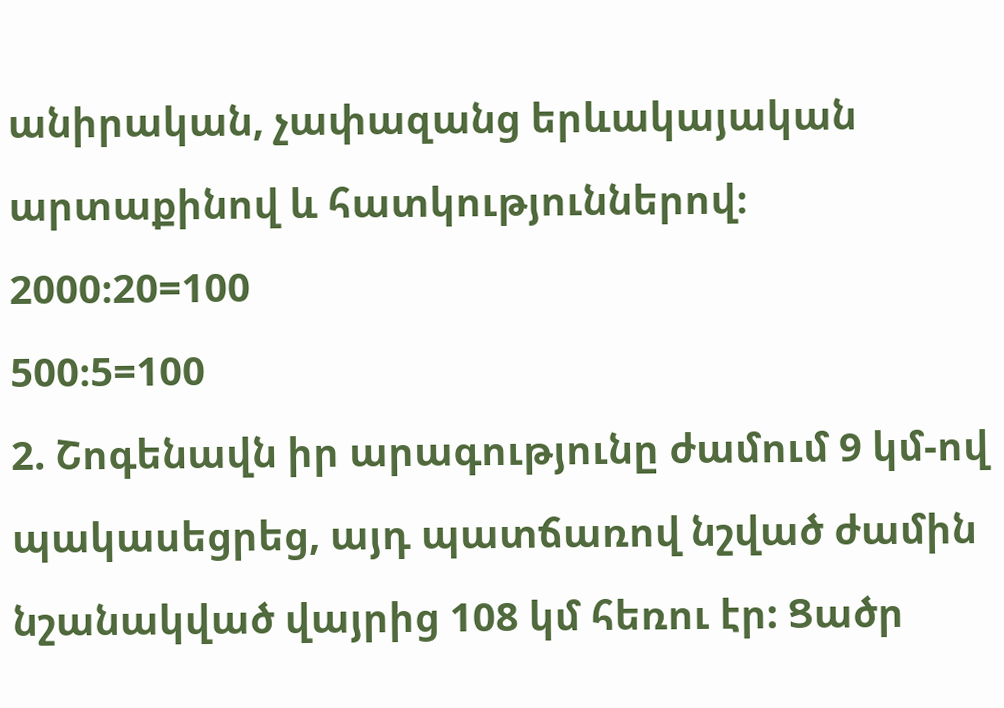անիրական, չափազանց երևակայական արտաքինով և հատկություններով։
2000։20=100
500։5=100
2. Շոգենավն իր արագությունը ժամում 9 կմ-ով պակասեցրեց, այդ պատճառով նշված ժամին նշանակված վայրից 108 կմ հեռու էր: Ցածր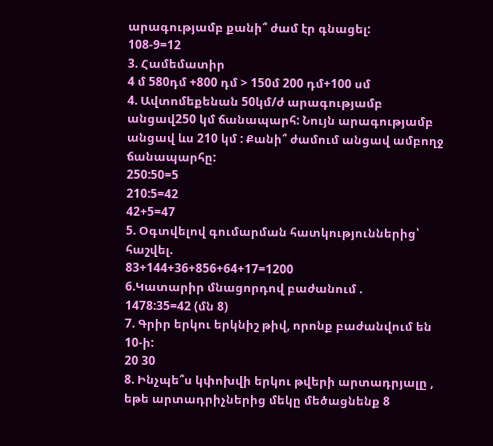արագությամբ քանի՞ ժամ էր գնացել:
108-9=12
3. Համեմատիր
4 մ 580դմ +800 դմ > 150մ 200 դմ+100 սմ
4. Ավտոմեքենան 50կմ/ժ արագությամբ անցավ250 կմ ճանապարհ: Նույն արագությամբ անցավ ևս 210 կմ : Քանի՞ ժամում անցավ ամբողջ ճանապարհը:
250:50=5
210:5=42
42+5=47
5. Օգտվելով գումարման հատկություններից՝ հաշվել.
83+144+36+856+64+17=1200
6.Կատարիր մնացորդով բաժանում .
1478:35=42 (մն 8)
7. Գրիր երկու երկնիշ թիվ, որոնք բաժանվում են 10-ի:
20 30
8. Ինչպե՞ս կփոխվի երկու թվերի արտադրյալը , եթե արտադրիչներից մեկը մեծացնենք 8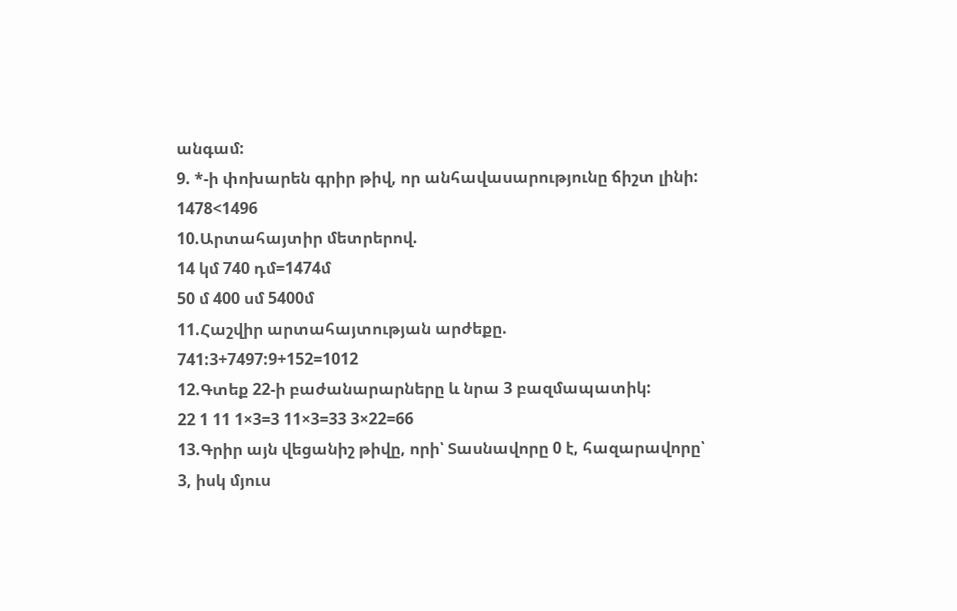անգամ:
9. *-ի փոխարեն գրիր թիվ, որ անհավասարությունը ճիշտ լինի:
1478<1496
10.Արտահայտիր մետրերով.
14 կմ 740 դմ=1474մ
50 մ 400 սմ 5400մ
11.Հաշվիր արտահայտության արժեքը.
741:3+7497:9+152=1012
12.Գտեք 22-ի բաժանարարները և նրա 3 բազմապատիկ:
22 1 11 1×3=3 11×3=33 3×22=66
13.Գրիր այն վեցանիշ թիվը, որի՝ Տասնավորը 0 է, հազարավորը՝ 3, իսկ մյուս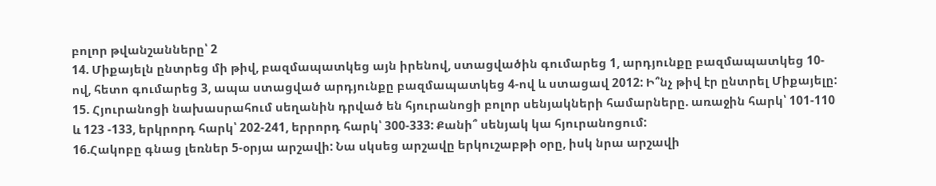բոլոր թվանշանները՝ 2
14. Միքայելն ընտրեց մի թիվ, բազմապատկեց այն իրենով, ստացվածին գումարեց 1, արդյունքը բազմապատկեց 10-ով, հետո գումարեց 3, ապա ստացված արդյունքը բազմապատկեց 4-ով և ստացավ 2012: Ի՞նչ թիվ էր ընտրել Միքայելը:
15. Հյուրանոցի նախասրահում սեղանին դրված են հյուրանոցի բոլոր սենյակների համարները. առաջին հարկ՝ 101-110 և 123 -133, երկրորդ հարկ՝ 202-241, երրորդ հարկ՝ 300-333: Քանի՞ սենյակ կա հյուրանոցում:
16.Հակոբը գնաց լեռներ 5-օրյա արշավի: Նա սկսեց արշավը երկուշաբթի օրը, իսկ նրա արշավի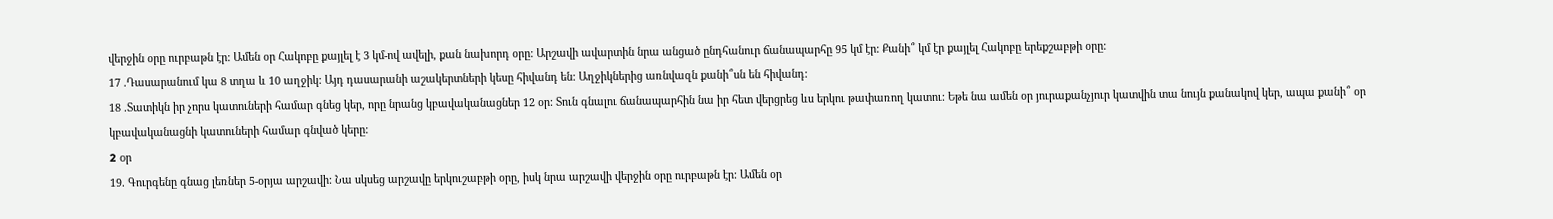վերջին օրը ուրբաթն էր: Ամեն օր Հակոբը քայլել է 3 կմ-ով ավելի, քան նախորդ օրը: Արշավի ավարտին նրա անցած ընդհանուր ճանապարհը 95 կմ էր: Քանի՞ կմ էր քայլել Հակոբը երեքշաբթի օրը:
17 .Դասարանում կա 8 տղա և 10 աղջիկ: Այդ դասարանի աշակերտների կեսը հիվանդ են: Աղջիկներից առնվազն քանի՞սն են հիվանդ:
18 .Տատիկն իր չորս կատուների համար գնեց կեր, որը նրանց կբավականացներ 12 օր: Տուն գնալու ճանապարհին նա իր հետ վերցրեց ևս երկու թափառող կատու: Եթե նա ամեն օր յուրաքանչյուր կատվին տա նույն քանակով կեր, ապա քանի՞ օր կբավականացնի կատուների համար գնված կերը:
2 oր
19. Գուրգենը գնաց լեռներ 5-օրյա արշավի: Նա սկսեց արշավը երկուշաբթի օրը, իսկ նրա արշավի վերջին օրը ուրբաթն էր: Ամեն օր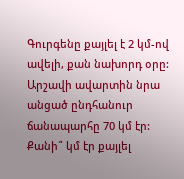Գուրգենը քայլել է 2 կմ-ով ավելի, քան նախորդ օրը: Արշավի ավարտին նրա անցած ընդհանուր ճանապարհը 70 կմ էր: Քանի՞ կմ էր քայլել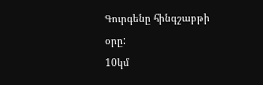Գուրգենը հինգշաբթի օրը:
10կմ